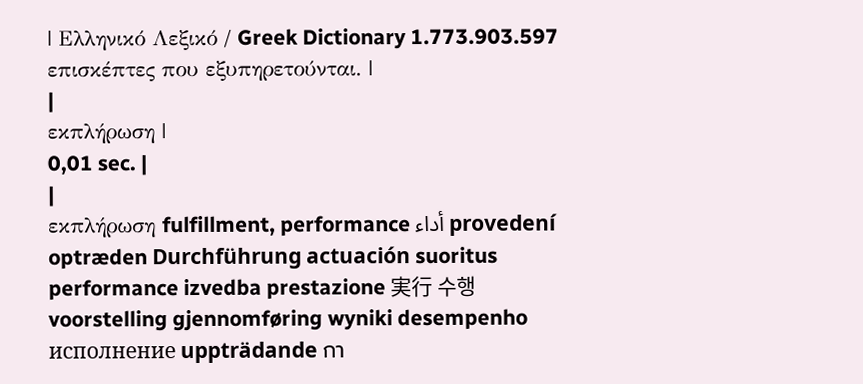| Ελληνικό Λεξικό / Greek Dictionary 1.773.903.597 επισκέπτες που εξυπηρετούνται. |
|
εκπλήρωση |
0,01 sec. |
|
εκπλήρωση fulfillment, performance أداء provedení optræden Durchführung actuación suoritus performance izvedba prestazione 実行 수행 voorstelling gjennomføring wyniki desempenho исполнение uppträdande กา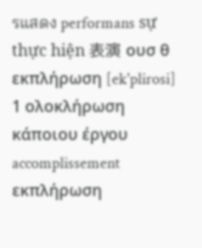รแสดง performans sự thực hiện 表演 ουσ θ εκπλήρωση [ek'plirosi] 1 ολοκλήρωση κάποιου έργου accomplissement εκπλήρωση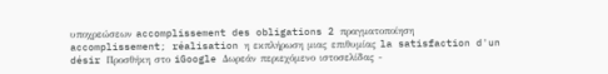υποχρεώσεων accomplissement des obligations 2 πραγματοποίηση accomplissement; réalisation η εκπλήρωση μιας επιθυμίας la satisfaction d'un désir Προσθήκη στο iGoogle Δωρεάν περιεχόμενο ιστοσελίδας -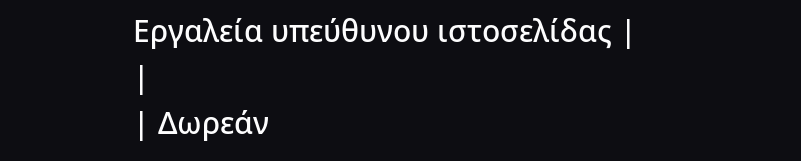Εργαλεία υπεύθυνου ιστοσελίδας |
|
| Δωρεάν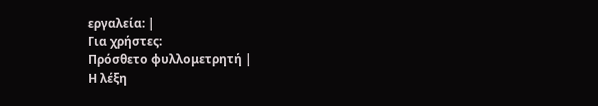εργαλεία: |
Για χρήστες:
Πρόσθετο φυλλομετρητή |
Η λέξη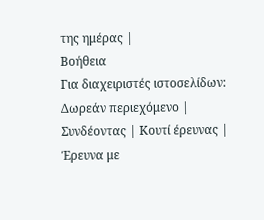της ημέρας |
Βοήθεια
Για διαχειριστές ιστοσελίδων: Δωρεάν περιεχόμενο | Συνδέοντας | Κουτί έρευνας | Έρευνα με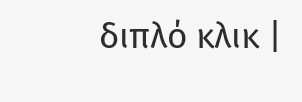διπλό κλικ |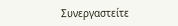Συνεργαστείτε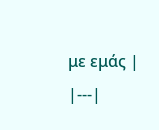με εμάς |
|---|